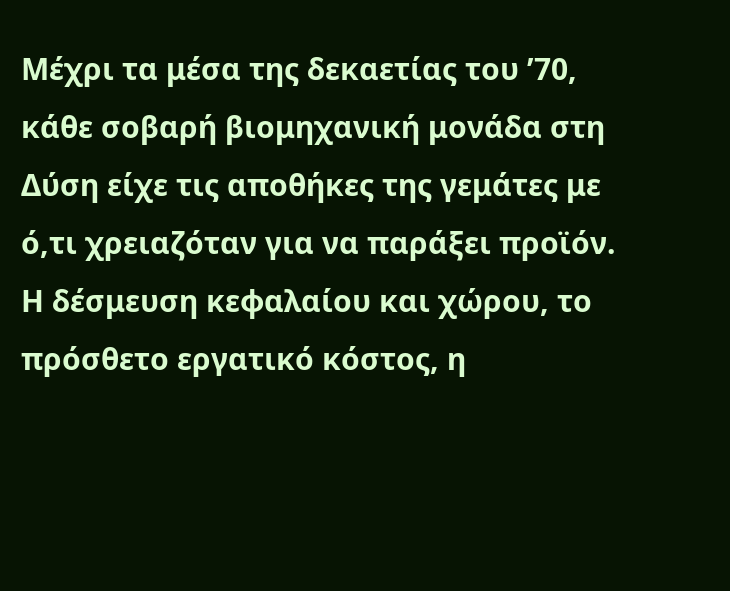Μέχρι τα μέσα της δεκαετίας του ’70, κάθε σοβαρή βιομηχανική μονάδα στη Δύση είχε τις αποθήκες της γεμάτες με ό,τι χρειαζόταν για να παράξει προϊόν. Η δέσμευση κεφαλαίου και χώρου, το πρόσθετο εργατικό κόστος, η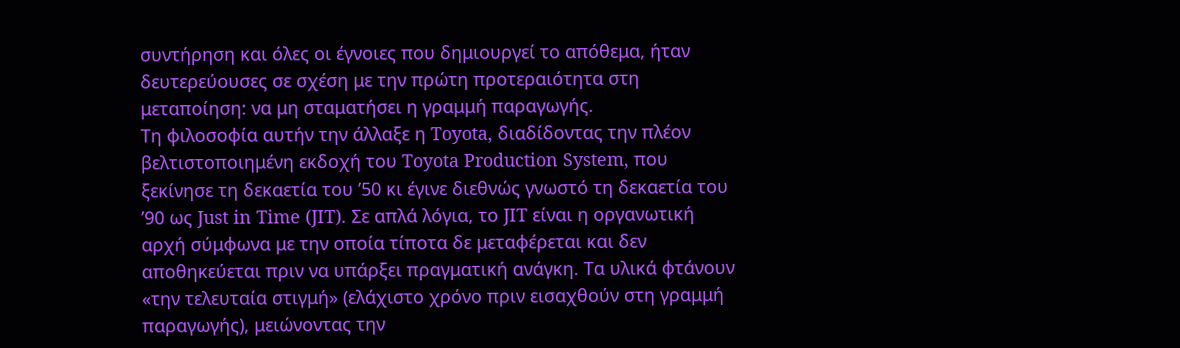συντήρηση και όλες οι έγνοιες που δημιουργεί το απόθεμα, ήταν δευτερεύουσες σε σχέση με την πρώτη προτεραιότητα στη μεταποίηση: να μη σταματήσει η γραμμή παραγωγής.
Τη φιλοσοφία αυτήν την άλλαξε η Toyota, διαδίδοντας την πλέον βελτιστοποιημένη εκδοχή του Toyota Production System, που ξεκίνησε τη δεκαετία του ’50 κι έγινε διεθνώς γνωστό τη δεκαετία του ’90 ως Just in Time (JIT). Σε απλά λόγια, το JIT είναι η οργανωτική αρχή σύμφωνα με την οποία τίποτα δε μεταφέρεται και δεν αποθηκεύεται πριν να υπάρξει πραγματική ανάγκη. Τα υλικά φτάνουν «την τελευταία στιγμή» (ελάχιστο χρόνο πριν εισαχθούν στη γραμμή παραγωγής), μειώνοντας την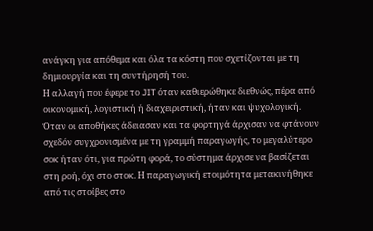ανάγκη για απόθεμα και όλα τα κόστη που σχετίζονται με τη δημιουργία και τη συντήρησή του.
Η αλλαγή που έφερε το JIT όταν καθιερώθηκε διεθνώς, πέρα από οικονομική, λογιστική ή διαχειριστική, ήταν και ψυχολογική. Όταν οι αποθήκες άδειασαν και τα φορτηγά άρχισαν να φτάνουν σχεδόν συγχρονισμένα με τη γραμμή παραγωγής, το μεγαλύτερο σοκ ήταν ότι, για πρώτη φορά, το σύστημα άρχισε να βασίζεται στη ροή, όχι στο στοκ. Η παραγωγική ετοιμότητα μετακινήθηκε από τις στοίβες στο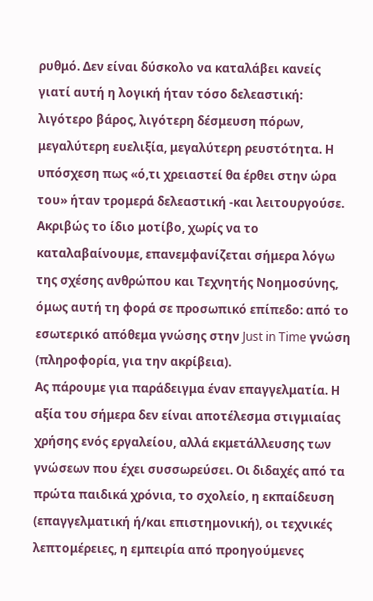ρυθμό. Δεν είναι δύσκολο να καταλάβει κανείς γιατί αυτή η λογική ήταν τόσο δελεαστική: λιγότερο βάρος, λιγότερη δέσμευση πόρων, μεγαλύτερη ευελιξία, μεγαλύτερη ρευστότητα. Η υπόσχεση πως «ό,τι χρειαστεί θα έρθει στην ώρα του» ήταν τρομερά δελεαστική -και λειτουργούσε.
Ακριβώς το ίδιο μοτίβο, χωρίς να το καταλαβαίνουμε, επανεμφανίζεται σήμερα λόγω της σχέσης ανθρώπου και Τεχνητής Νοημοσύνης, όμως αυτή τη φορά σε προσωπικό επίπεδο: από το εσωτερικό απόθεμα γνώσης στην Just in Time γνώση (πληροφορία, για την ακρίβεια).
Ας πάρουμε για παράδειγμα έναν επαγγελματία. Η αξία του σήμερα δεν είναι αποτέλεσμα στιγμιαίας χρήσης ενός εργαλείου, αλλά εκμετάλλευσης των γνώσεων που έχει συσσωρεύσει. Οι διδαχές από τα πρώτα παιδικά χρόνια, το σχολείο, η εκπαίδευση (επαγγελματική ή/και επιστημονική), οι τεχνικές λεπτομέρειες, η εμπειρία από προηγούμενες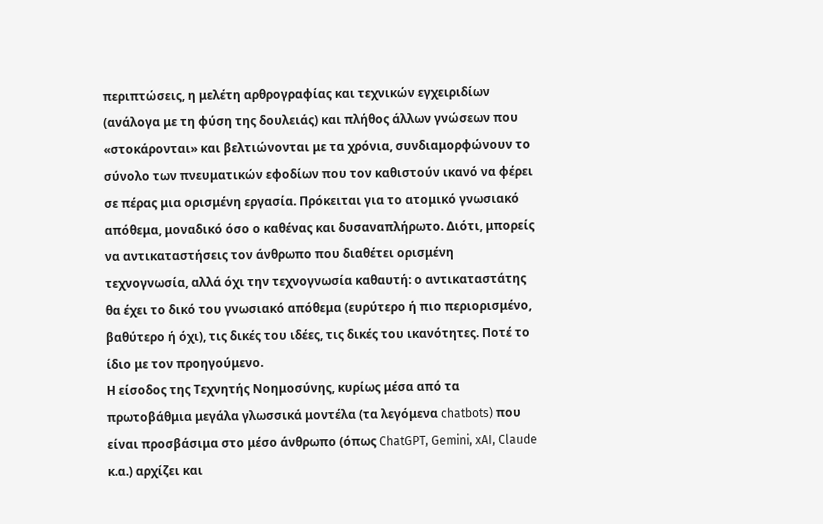περιπτώσεις, η μελέτη αρθρογραφίας και τεχνικών εγχειριδίων (ανάλογα με τη φύση της δουλειάς) και πλήθος άλλων γνώσεων που «στοκάρονται» και βελτιώνονται με τα χρόνια, συνδιαμορφώνουν το σύνολο των πνευματικών εφοδίων που τον καθιστούν ικανό να φέρει σε πέρας μια ορισμένη εργασία. Πρόκειται για το ατομικό γνωσιακό απόθεμα, μοναδικό όσο ο καθένας και δυσαναπλήρωτο. Διότι, μπορείς να αντικαταστήσεις τον άνθρωπο που διαθέτει ορισμένη τεχνογνωσία, αλλά όχι την τεχνογνωσία καθαυτή: ο αντικαταστάτης θα έχει το δικό του γνωσιακό απόθεμα (ευρύτερο ή πιο περιορισμένο, βαθύτερο ή όχι), τις δικές του ιδέες, τις δικές του ικανότητες. Ποτέ το ίδιο με τον προηγούμενο.
Η είσοδος της Τεχνητής Νοημοσύνης, κυρίως μέσα από τα πρωτοβάθμια μεγάλα γλωσσικά μοντέλα (τα λεγόμενα chatbots) που είναι προσβάσιμα στο μέσο άνθρωπο (όπως ChatGPT, Gemini, xAI, Claude κ.α.) αρχίζει και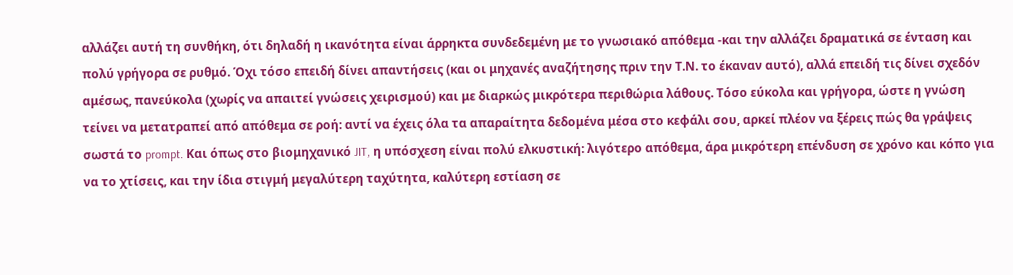αλλάζει αυτή τη συνθήκη, ότι δηλαδή η ικανότητα είναι άρρηκτα συνδεδεμένη με το γνωσιακό απόθεμα -και την αλλάζει δραματικά σε ένταση και πολύ γρήγορα σε ρυθμό. Όχι τόσο επειδή δίνει απαντήσεις (και οι μηχανές αναζήτησης πριν την Τ.Ν. το έκαναν αυτό), αλλά επειδή τις δίνει σχεδόν αμέσως, πανεύκολα (χωρίς να απαιτεί γνώσεις χειρισμού) και με διαρκώς μικρότερα περιθώρια λάθους. Τόσο εύκολα και γρήγορα, ώστε η γνώση τείνει να μετατραπεί από απόθεμα σε ροή: αντί να έχεις όλα τα απαραίτητα δεδομένα μέσα στο κεφάλι σου, αρκεί πλέον να ξέρεις πώς θα γράψεις σωστά το prompt. Και όπως στο βιομηχανικό JIT, η υπόσχεση είναι πολύ ελκυστική: λιγότερο απόθεμα, άρα μικρότερη επένδυση σε χρόνο και κόπο για να το χτίσεις, και την ίδια στιγμή μεγαλύτερη ταχύτητα, καλύτερη εστίαση σε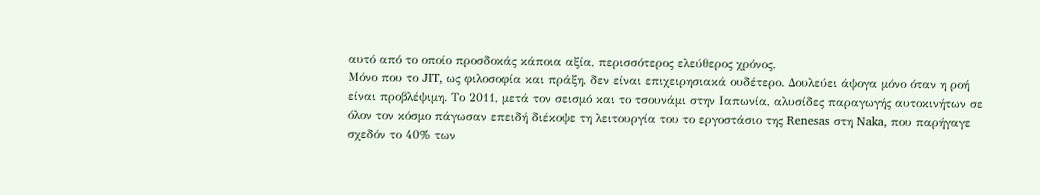αυτό από το οποίο προσδοκάς κάποια αξία, περισσότερος ελεύθερος χρόνος.
Μόνο που το JIT, ως φιλοσοφία και πράξη, δεν είναι επιχειρησιακά ουδέτερο. Δουλεύει άψογα μόνο όταν η ροή είναι προβλέψιμη. Το 2011, μετά τον σεισμό και το τσουνάμι στην Ιαπωνία, αλυσίδες παραγωγής αυτοκινήτων σε όλον τον κόσμο πάγωσαν επειδή διέκοψε τη λειτουργία του το εργοστάσιο της Renesas στη Naka, που παρήγαγε σχεδόν το 40% των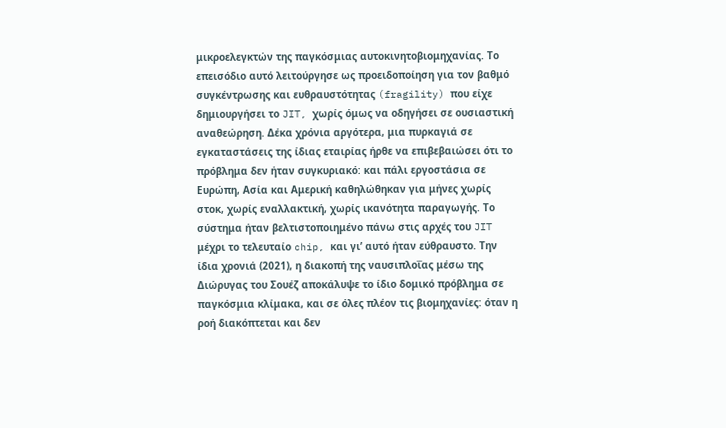μικροελεγκτών της παγκόσμιας αυτοκινητοβιομηχανίας. Το επεισόδιο αυτό λειτούργησε ως προειδοποίηση για τον βαθμό συγκέντρωσης και ευθραυστότητας (fragility) που είχε δημιουργήσει το JIT, χωρίς όμως να οδηγήσει σε ουσιαστική αναθεώρηση. Δέκα χρόνια αργότερα, μια πυρκαγιά σε εγκαταστάσεις της ίδιας εταιρίας ήρθε να επιβεβαιώσει ότι το πρόβλημα δεν ήταν συγκυριακό: και πάλι εργοστάσια σε Ευρώπη, Ασία και Αμερική καθηλώθηκαν για μήνες χωρίς στοκ, χωρίς εναλλακτική, χωρίς ικανότητα παραγωγής. Το σύστημα ήταν βελτιστοποιημένο πάνω στις αρχές του JIT μέχρι το τελευταίο chip, και γι’ αυτό ήταν εύθραυστο. Την ίδια χρονιά (2021), η διακοπή της ναυσιπλοΐας μέσω της Διώρυγας του Σουέζ αποκάλυψε το ίδιο δομικό πρόβλημα σε παγκόσμια κλίμακα, και σε όλες πλέον τις βιομηχανίες: όταν η ροή διακόπτεται και δεν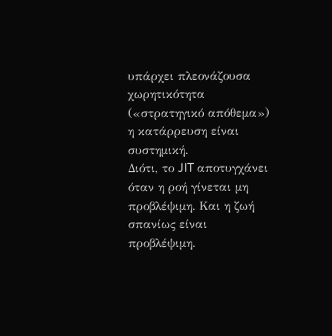υπάρχει πλεονάζουσα χωρητικότητα («στρατηγικό απόθεμα») η κατάρρευση είναι συστημική.
Διότι, το JIT αποτυγχάνει όταν η ροή γίνεται μη προβλέψιμη. Και η ζωή σπανίως είναι προβλέψιμη.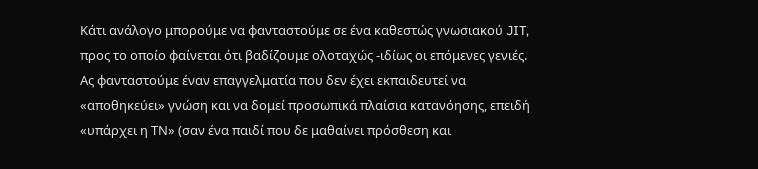Κάτι ανάλογο μπορούμε να φανταστούμε σε ένα καθεστώς γνωσιακού JIT, προς το οποίο φαίνεται ότι βαδίζουμε ολοταχώς -ιδίως οι επόμενες γενιές. Ας φανταστούμε έναν επαγγελματία που δεν έχει εκπαιδευτεί να «αποθηκεύει» γνώση και να δομεί προσωπικά πλαίσια κατανόησης, επειδή «υπάρχει η ΤΝ» (σαν ένα παιδί που δε μαθαίνει πρόσθεση και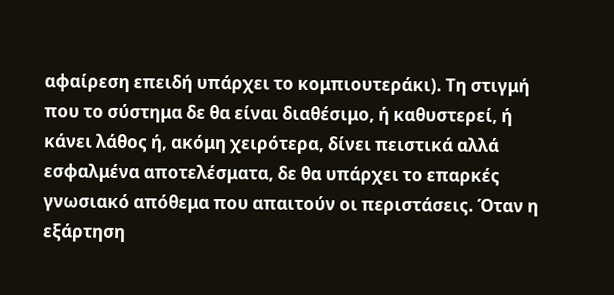αφαίρεση επειδή υπάρχει το κομπιουτεράκι). Τη στιγμή που το σύστημα δε θα είναι διαθέσιμο, ή καθυστερεί, ή κάνει λάθος ή, ακόμη χειρότερα, δίνει πειστικά αλλά εσφαλμένα αποτελέσματα, δε θα υπάρχει το επαρκές γνωσιακό απόθεμα που απαιτούν οι περιστάσεις. Όταν η εξάρτηση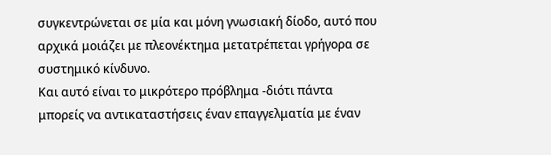συγκεντρώνεται σε μία και μόνη γνωσιακή δίοδο, αυτό που αρχικά μοιάζει με πλεονέκτημα μετατρέπεται γρήγορα σε συστημικό κίνδυνο.
Και αυτό είναι το μικρότερο πρόβλημα -διότι πάντα μπορείς να αντικαταστήσεις έναν επαγγελματία με έναν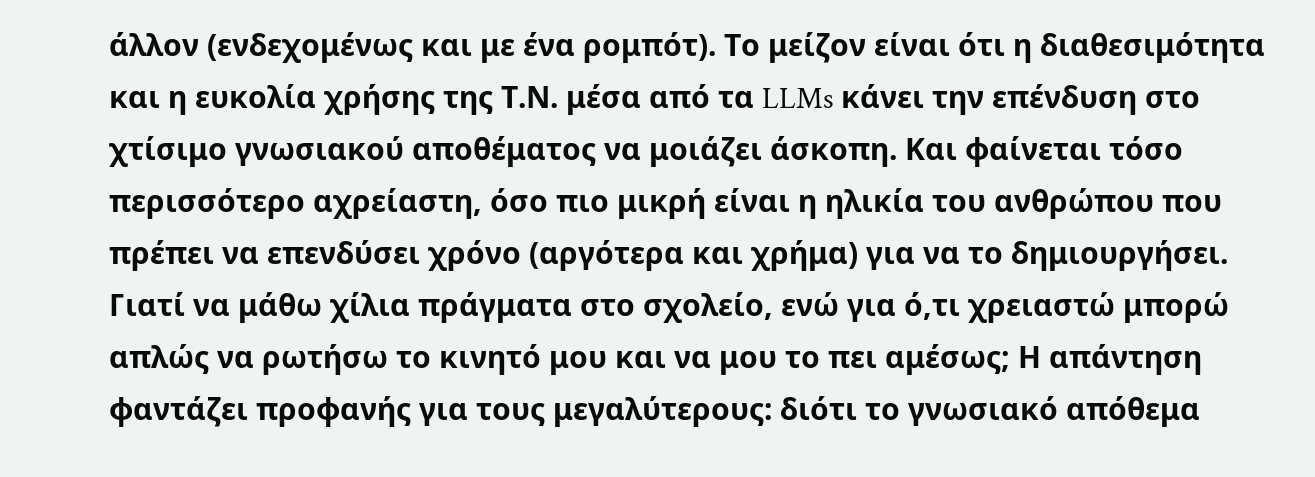άλλον (ενδεχομένως και με ένα ρομπότ). Το μείζον είναι ότι η διαθεσιμότητα και η ευκολία χρήσης της Τ.Ν. μέσα από τα LLMs κάνει την επένδυση στο χτίσιμο γνωσιακού αποθέματος να μοιάζει άσκοπη. Και φαίνεται τόσο περισσότερο αχρείαστη, όσο πιο μικρή είναι η ηλικία του ανθρώπου που πρέπει να επενδύσει χρόνο (αργότερα και χρήμα) για να το δημιουργήσει. Γιατί να μάθω χίλια πράγματα στο σχολείο, ενώ για ό,τι χρειαστώ μπορώ απλώς να ρωτήσω το κινητό μου και να μου το πει αμέσως; Η απάντηση φαντάζει προφανής για τους μεγαλύτερους: διότι το γνωσιακό απόθεμα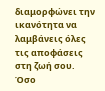διαμορφώνει την ικανότητα να λαμβάνεις όλες τις αποφάσεις στη ζωή σου. Όσο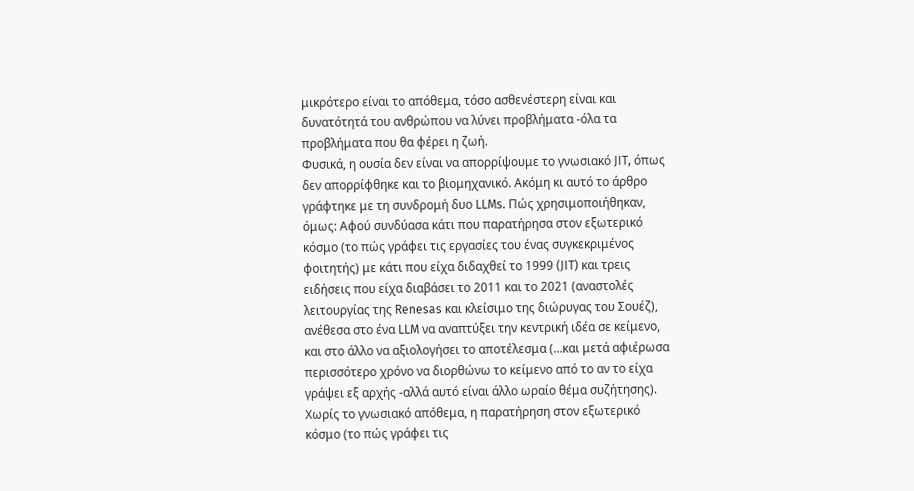μικρότερο είναι το απόθεμα, τόσο ασθενέστερη είναι και δυνατότητά του ανθρώπου να λύνει προβλήματα -όλα τα προβλήματα που θα φέρει η ζωή.
Φυσικά, η ουσία δεν είναι να απορρίψουμε το γνωσιακό JIT, όπως δεν απορρίφθηκε και το βιομηχανικό. Ακόμη κι αυτό το άρθρο γράφτηκε με τη συνδρομή δυο LLMs. Πώς χρησιμοποιήθηκαν, όμως: Αφού συνδύασα κάτι που παρατήρησα στον εξωτερικό κόσμο (το πώς γράφει τις εργασίες του ένας συγκεκριμένος φοιτητής) με κάτι που είχα διδαχθεί το 1999 (JIT) και τρεις ειδήσεις που είχα διαβάσει το 2011 και το 2021 (αναστολές λειτουργίας της Renesas και κλείσιμο της διώρυγας του Σουέζ), ανέθεσα στο ένα LLM να αναπτύξει την κεντρική ιδέα σε κείμενο, και στο άλλο να αξιολογήσει το αποτέλεσμα (…και μετά αφιέρωσα περισσότερο χρόνο να διορθώνω το κείμενο από το αν το είχα γράψει εξ αρχής -αλλά αυτό είναι άλλο ωραίο θέμα συζήτησης). Χωρίς το γνωσιακό απόθεμα, η παρατήρηση στον εξωτερικό κόσμο (το πώς γράφει τις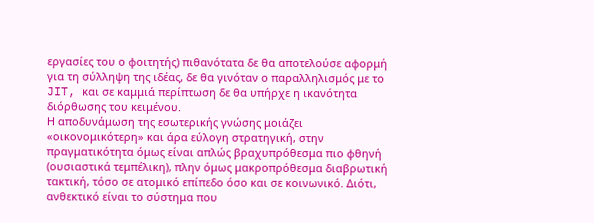εργασίες του ο φοιτητής) πιθανότατα δε θα αποτελούσε αφορμή για τη σύλληψη της ιδέας, δε θα γινόταν ο παραλληλισμός με το JIT, και σε καμμιά περίπτωση δε θα υπήρχε η ικανότητα διόρθωσης του κειμένου.
Η αποδυνάμωση της εσωτερικής γνώσης μοιάζει «οικονομικότερη» και άρα εύλογη στρατηγική, στην πραγματικότητα όμως είναι απλώς βραχυπρόθεσμα πιο φθηνή (ουσιαστικά τεμπέλικη), πλην όμως μακροπρόθεσμα διαβρωτική τακτική, τόσο σε ατομικό επίπεδο όσο και σε κοινωνικό. Διότι, ανθεκτικό είναι το σύστημα που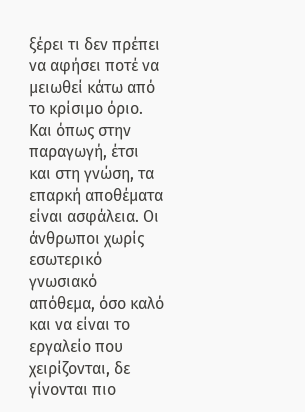ξέρει τι δεν πρέπει να αφήσει ποτέ να μειωθεί κάτω από το κρίσιμο όριο. Και όπως στην παραγωγή, έτσι και στη γνώση, τα επαρκή αποθέματα είναι ασφάλεια. Οι άνθρωποι χωρίς εσωτερικό γνωσιακό απόθεμα, όσο καλό και να είναι το εργαλείο που χειρίζονται, δε γίνονται πιο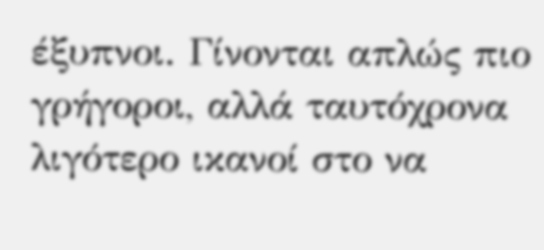έξυπνοι. Γίνονται απλώς πιο γρήγοροι, αλλά ταυτόχρονα λιγότερο ικανοί στο να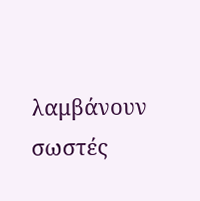λαμβάνουν σωστές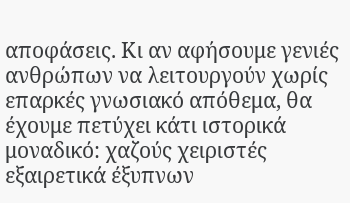αποφάσεις. Κι αν αφήσουμε γενιές ανθρώπων να λειτουργούν χωρίς επαρκές γνωσιακό απόθεμα, θα έχουμε πετύχει κάτι ιστορικά μοναδικό: χαζούς χειριστές εξαιρετικά έξυπνων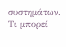συστημάτων. Τι μπορεί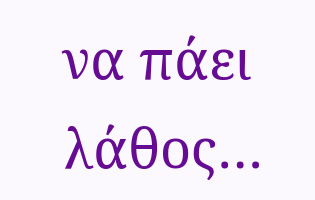να πάει λάθος…